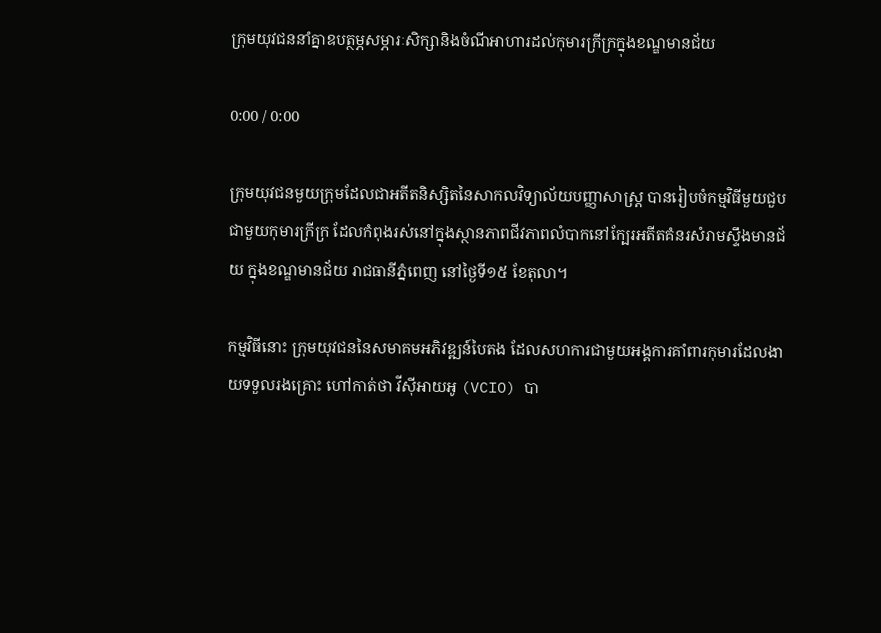ក្រុមយុវជននាំគ្នាឧបត្ថម្ភសម្ភារៈសិក្សានិងចំណីអាហារដល់កុមារក្រីក្រក្នុងខណ្ឌមានជ័យ

0:00 / 0:00

ក្រុមយុវជនមួយក្រុមដែលជាអតីតនិស្សិតនៃសាកលវិទ្យាល័យបញ្ញាសាស្ត្រ បានរៀបចំកម្មវិធីមួយជួបជាមួយកុមារក្រីក្រ ដែលកំពុងរស់នៅក្នុងស្ថានភាពជីវភាពលំបាកនៅក្បែរអតីតគំនរសំរាមស្ទឹងមានជ័យ ក្នុងខណ្ឌមានជ័យ រាជធានីភ្នំពេញ នៅថ្ងៃទី១៥ ខែតុលា។

កម្មវិធីនោះ ក្រុមយុវជននៃសមាគមអភិវឌ្ឍន៍បៃតង ដែលសហការជាមួយអង្គការគាំពារកុមារដែលងាយទទួលរងគ្រោះ ហៅកាត់ថា វីស៊ីអាយអូ (VCIO) បា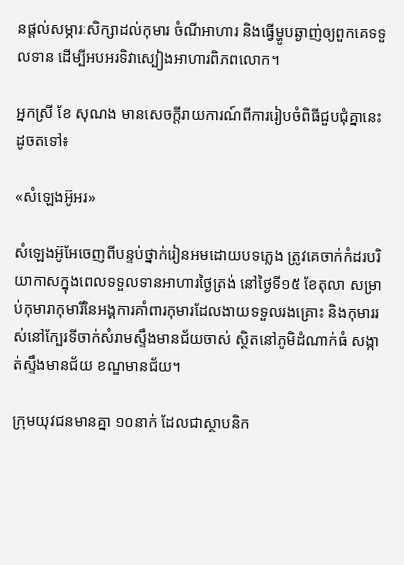នផ្ដល់សម្ភារៈសិក្សាដល់កុមារ ចំណីអាហារ និងធ្វើម្ហូបឆ្ងាញ់ឲ្យពួកគេទទួលទាន ដើម្បីអបអរទិវាស្បៀងអាហារពិភពលោក។

អ្នកស្រី ខែ សុណង មានសេចក្ដីរាយការណ៍ពីការរៀបចំពិធីជួបជុំគ្នានេះដូចតទៅ៖

«សំឡេងអ៊ូអរ»

សំឡេងអ៊ូអែចេញពីបន្ទប់ថ្នាក់រៀនអមដោយបទភ្លេង ត្រូវគេចាក់កំដរបរិយាកាសក្នុងពេលទទួលទានអាហារថ្ងៃត្រង់ នៅថ្ងៃទី១៥ ខែតុលា សម្រាប់កុមារាកុមារីនៃអង្គការគាំពារកុមារដែលងាយទទួលរងគ្រោះ និងកុមាររស់នៅក្បែរទីចាក់សំរាមស្ទឹងមានជ័យចាស់ ស្ថិតនៅភូមិដំណាក់ធំ សង្កាត់ស្ទឹងមានជ័យ ខណ្ឌមានជ័យ។

ក្រុមយុវជនមានគ្នា ១០នាក់ ដែលជាស្ថាបនិក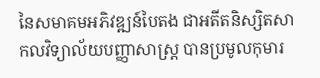នៃសមាគមអភិវឌ្ឍន៍បៃតង ជាអតីតនិស្សិតសាកលវិទ្យាល័យបញ្ញាសាស្ត្រ បានប្រមូលកុមារ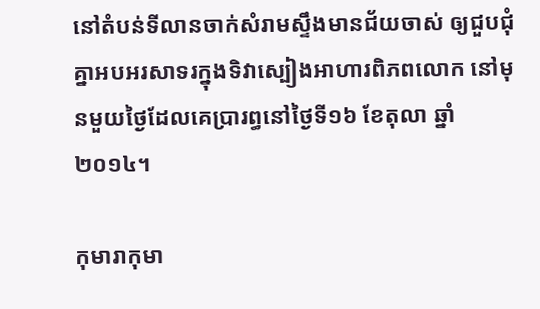នៅតំបន់ទីលានចាក់សំរាមស្ទឹងមានជ័យចាស់ ឲ្យជួបជុំគ្នាអបអរសាទរក្នុងទិវាស្បៀងអាហារពិភពលោក នៅមុនមួយថ្ងៃដែលគេប្រារព្ធនៅថ្ងៃទី១៦ ខែតុលា ឆ្នាំ២០១៤។

កុមារាកុមា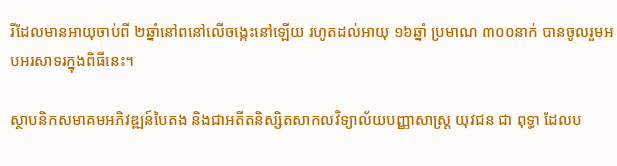រីដែលមានអាយុចាប់ពី ២ឆ្នាំនៅពនៅលើចង្កេះនៅឡើយ រហូតដល់អាយុ ១៦ឆ្នាំ ប្រមាណ ៣០០នាក់ បានចូលរួមអបអរសាទរក្នុងពិធីនេះ។

ស្ថាបនិកសមាគមអភិវឌ្ឍន៍បៃតង និងជាអតីតនិស្សិតសាកលវិទ្យាល័យបញ្ញាសាស្ត្រ យុវជន ជា ពុទ្ធា ដែលប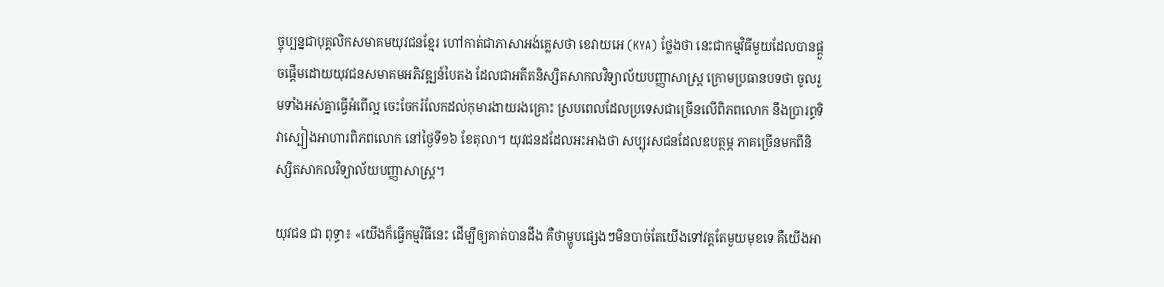ច្ចុប្បន្នជាបុគ្គលិកសមាគមយុវជនខ្មែរ ហៅកាត់ជាភាសាអង់គ្លេសថា ខេវាយអេ (KYA) ថ្លែងថា នេះជាកម្មវិធីមួយដែលបានផ្ដួចផ្ដើមដោយយុវជនសមាគមអភិវឌ្ឍន៍បៃតង ដែលជាអតីតនិស្សិតសាកលវិទ្យាល័យបញ្ញាសាស្ត្រ ក្រោមប្រធានបទថា ចូលរួមទាំងអស់គ្នាធ្វើអំពើល្អ ចេះចែករំលែកដល់កុមារងាយរងគ្រោះ ស្របពេលដែលប្រទេសជាច្រើនលើពិភពលោក នឹងប្រារព្ធទិវាស្បៀងអាហារពិភពលោក នៅថ្ងៃទី១៦ ខែតុលា។ យុវជនដដែលអះអាងថា សប្បុរសជនដែលឧបត្ថម្ភ ភាគច្រើនមកពីនិស្សិតសាកលវិទ្យាល័យបញ្ញាសាស្ត្រ។

យុវជន ជា ពុទ្ធា៖ «យើងក៏ធ្វើកម្មវិធីនេះ ដើម្បីឲ្យគាត់បានដឹង គឺថាម្ហូបផ្សេងៗមិនបាច់តែយើងទៅវត្តតែមួយមុខទេ គឺយើងអា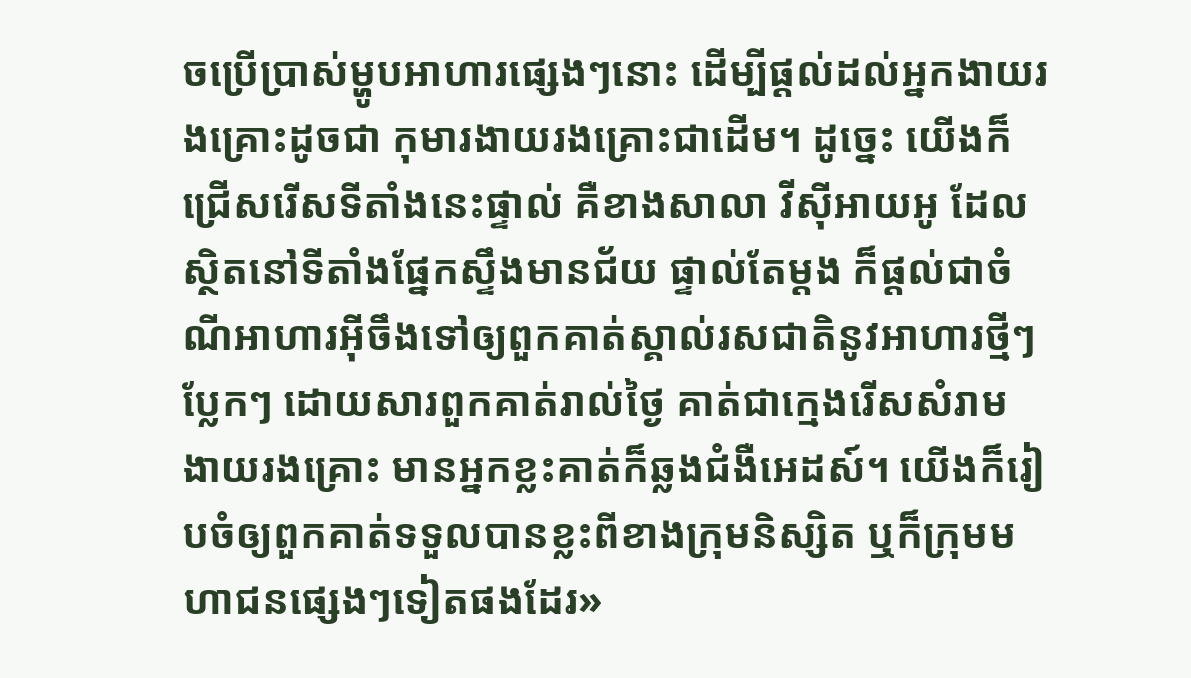ចប្រើប្រាស់ម្ហូបអាហារផ្សេងៗនោះ ដើម្បីផ្ដល់ដល់អ្នកងាយរងគ្រោះដូចជា កុមារងាយរងគ្រោះជាដើម។ ដូច្នេះ យើងក៏ជ្រើសរើសទីតាំងនេះផ្ទាល់ គឺខាងសាលា វីស៊ីអាយអូ ដែលស្ថិតនៅទីតាំងផ្នែកស្ទឹងមានជ័យ ផ្ទាល់តែម្ដង ក៏ផ្ដល់ជាចំណីអាហារអ៊ីចឹងទៅឲ្យពួកគាត់ស្គាល់រសជាតិនូវអាហារថ្មីៗ ប្លែកៗ ដោយសារពួកគាត់រាល់ថ្ងៃ គាត់ជាក្មេងរើសសំរាម ងាយរងគ្រោះ មានអ្នកខ្លះគាត់ក៏ឆ្លងជំងឺអេដស៍។ យើងក៏រៀបចំឲ្យពួកគាត់ទទួលបានខ្លះពីខាងក្រុមនិស្សិត ឬក៏ក្រុមមហាជនផ្សេងៗទៀតផងដែរ»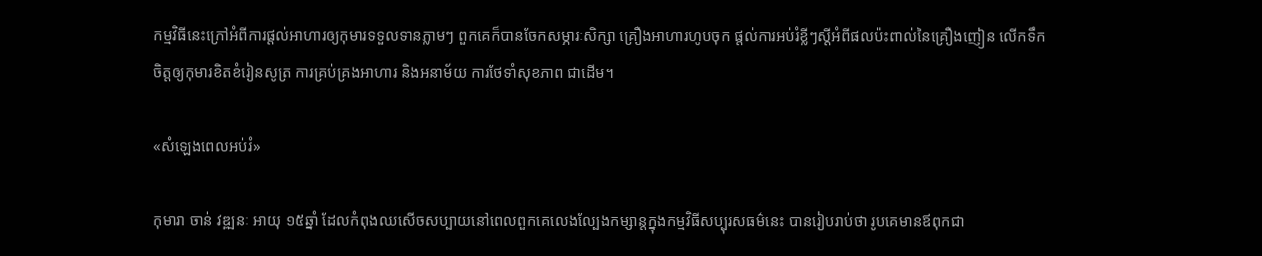កម្មវិធីនេះក្រៅអំពីការផ្ដល់អាហារឲ្យកុមារទទួលទានភ្លាមៗ ពួកគេក៏បានចែកសម្ភារៈសិក្សា គ្រឿងអាហារហូបចុក ផ្ដល់ការអប់រំខ្លីៗស្ដីអំពីផលប៉ះពាល់នៃគ្រឿងញៀន លើកទឹកចិត្តឲ្យកុមារខិតខំរៀនសូត្រ ការគ្រប់គ្រងអាហារ និងអនាម័យ ការថែទាំសុខភាព ជាដើម។

«សំឡេងពេលអប់រំ»

កុមារា ចាន់ វឌ្ឍនៈ អាយុ ១៥ឆ្នាំ ដែលកំពុងឈសើចសប្បាយនៅពេលពួកគេលេងល្បែងកម្សាន្តក្នុងកម្មវិធីសប្បុរសធម៌នេះ បានរៀបរាប់ថា រូបគេមានឪពុកជា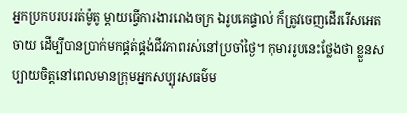អ្នកប្រកបរបររត់ម៉ូតូ ម្ដាយធ្វើការងាររោងចក្រ ឯរូបគេផ្ទាល់ ក៏ត្រូវចេញដើររើសអេតចាយ ដើម្បីបានប្រាក់មកផ្គត់ផ្គង់ជីវភាពរស់នៅប្រចាំថ្ងៃ។ កុមាររូបនេះថ្លែងថា ខ្លួនសប្បាយចិត្តនៅពេលមានក្រុមអ្នកសប្បុរសធម៌ម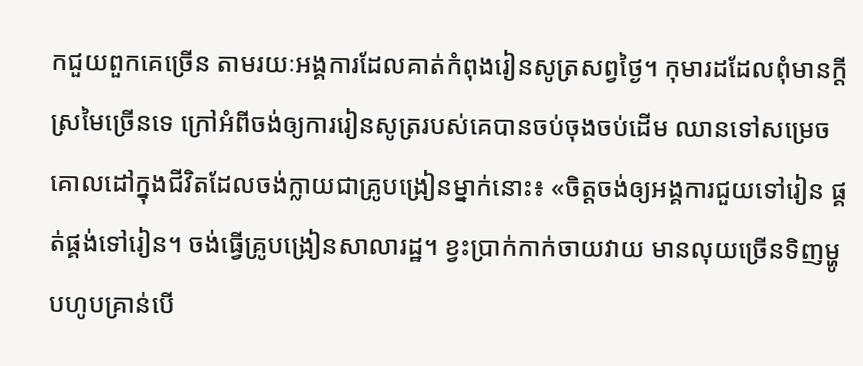កជួយពួកគេច្រើន តាមរយៈអង្គការដែលគាត់កំពុងរៀនសូត្រសព្វថ្ងៃ។ កុមារដដែលពុំមានក្ដីស្រមៃច្រើនទេ ក្រៅអំពីចង់ឲ្យការរៀនសូត្ររបស់គេបានចប់ចុងចប់ដើម ឈានទៅសម្រេចគោលដៅក្នុងជីវិតដែលចង់ក្លាយជាគ្រូបង្រៀនម្នាក់នោះ៖ «ចិត្តចង់ឲ្យអង្គការជួយទៅរៀន ផ្គត់ផ្គង់ទៅរៀន។ ចង់ធ្វើគ្រូបង្រៀនសាលារដ្ឋ។ ខ្វះប្រាក់កាក់ចាយវាយ មានលុយច្រើនទិញម្ហូបហូបគ្រាន់បើ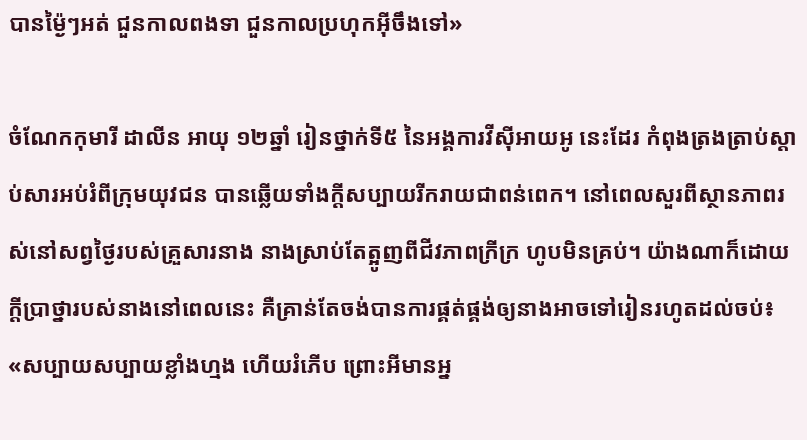បានម្ង៉ៃៗអត់ ជួនកាលពងទា ជួនកាលប្រហុកអ៊ីចឹងទៅ»

ចំណែកកុមារី ដាលីន អាយុ ១២ឆ្នាំ រៀនថ្នាក់ទី៥ នៃអង្គការវីស៊ីអាយអូ នេះដែរ កំពុងត្រងត្រាប់ស្ដាប់សារអប់រំពីក្រុមយុវជន បានឆ្លើយទាំងក្ដីសប្បាយរីករាយជាពន់ពេក។ នៅពេលសួរពីស្ថានភាពរស់នៅសព្វថ្ងៃរបស់គ្រួសារនាង នាងស្រាប់តែត្អូញពីជីវភាពក្រីក្រ ហូបមិនគ្រប់។ យ៉ាងណាក៏ដោយ ក្ដីប្រាថ្នារបស់នាងនៅពេលនេះ គឺគ្រាន់តែចង់បានការផ្គត់ផ្គង់ឲ្យនាងអាចទៅរៀនរហូតដល់ចប់៖ «សប្បាយសប្បាយខ្លាំងហ្មង ហើយរំភើប ព្រោះអីមានអ្ន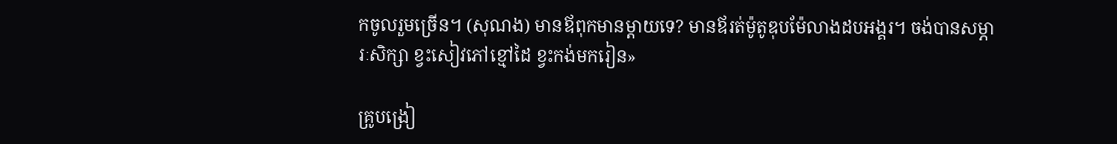កចូលរួមច្រើន។ (សុណង) មានឪពុកមានម្ដាយទេ? មានឪរត់ម៉ូតូឌុបម៉ែលាងដបអង្គរ។ ចង់បានសម្ភារៈសិក្សា ខ្វះសៀវភៅខ្មៅដៃ ខ្វះកង់មករៀន»

គ្រូបង្រៀ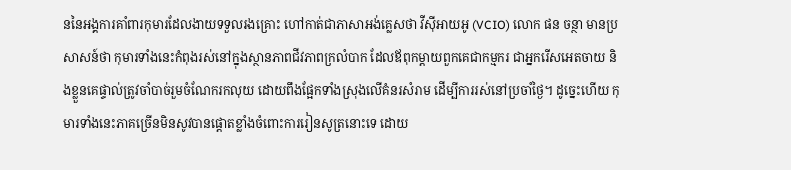ននៃអង្គការគាំពារកុមារដែលងាយទទួលរងគ្រោះ ហៅកាត់ជាភាសាអង់គ្លេសថា វីស៊ីអាយអូ (VCIO) លោក ផន ចន្ថា មានប្រសាសន៍ថា កុមារទាំងនេះកំពុងរស់នៅក្នុងស្ថានភាពជីវភាពក្រលំបាក ដែលឪពុកម្ដាយពួកគេជាកម្មករ ជាអ្នករើសអេតចាយ និងខ្លួនគេផ្ទាល់ត្រូវចាំបាច់រួមចំណែករកលុយ ដោយពឹងផ្អែកទាំងស្រុងលើគំនរសំរាម ដើម្បីការរស់នៅប្រចាំថ្ងៃ។ ដូច្នេះហើយ កុមារទាំងនេះភាគច្រើនមិនសូវបានផ្ដោតខ្លាំងចំពោះការរៀនសូត្រនោះទេ ដោយ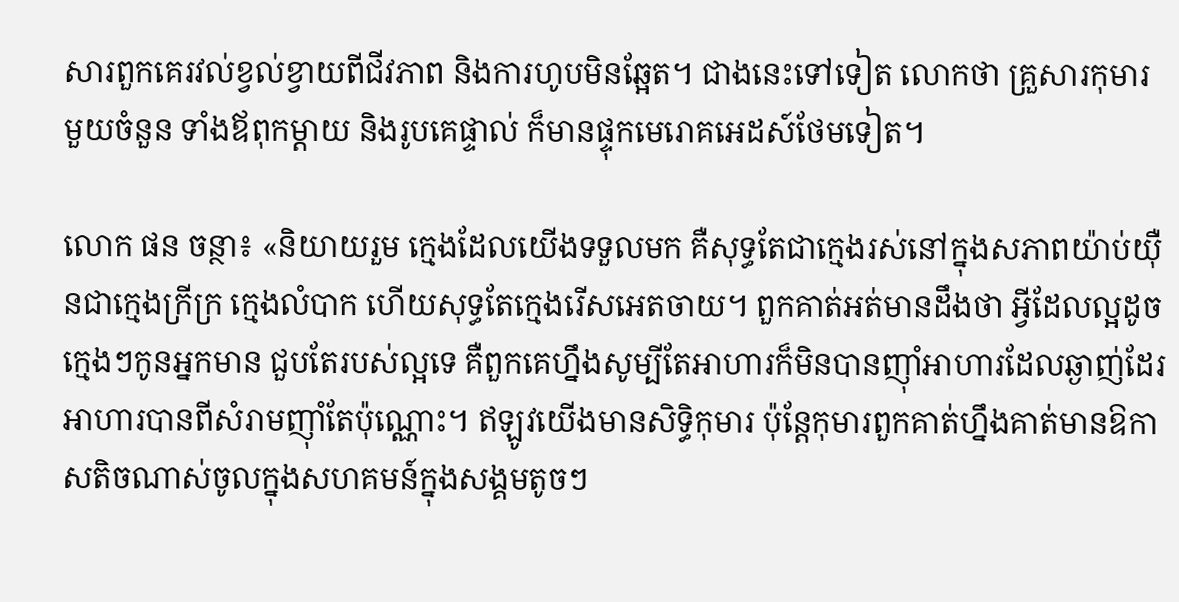សារពួកគេរវល់ខ្វល់ខ្វាយពីជីវភាព និងការហូបមិនឆ្អែត។ ជាងនេះទៅទៀត លោកថា គ្រួសារកុមារមួយចំនួន ទាំងឪពុកម្ដាយ និងរូបគេផ្ទាល់ ក៏មានផ្ទុកមេរោគអេដស៍ថែមទៀត។

លោក ផន ចន្ថា៖ «និយាយរួម ក្មេងដែលយើងទទួលមក គឺសុទ្ធតែជាក្មេងរស់នៅក្នុងសភាពយ៉ាប់យ៉ឺនជាក្មេងក្រីក្រ ក្មេងលំបាក ហើយសុទ្ធតែក្មេងរើសអេតចាយ។ ពួកគាត់អត់មានដឹងថា អ្វីដែលល្អដូចក្មេងៗកូនអ្នកមាន ជួបតែរបស់ល្អទេ គឺពួកគេហ្នឹងសូម្បីតែអាហារក៏មិនបានញ៉ាំអាហារដែលឆ្ងាញ់ដែរ អាហារបានពីសំរាមញ៉ាំតែប៉ុណ្ណោះ។ ឥឡូវយើងមានសិទ្ធិកុមារ ប៉ុន្តែកុមារពួកគាត់ហ្នឹងគាត់មានឱកាសតិចណាស់ចូលក្នុងសហគមន៍ក្នុងសង្គមតូចៗ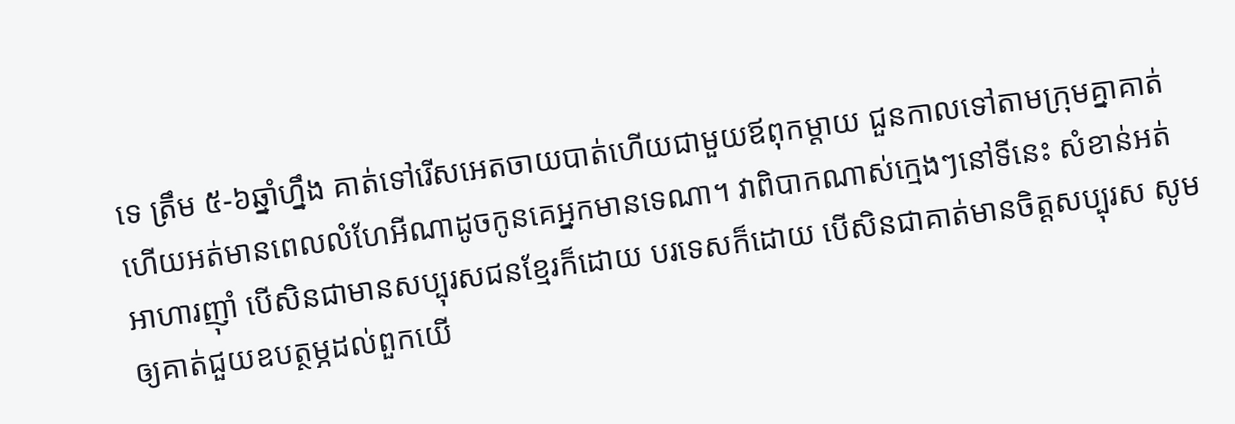ទេ ត្រឹម ៥-៦ឆ្នាំហ្នឹង គាត់ទៅរើសអេតចាយបាត់ហើយជាមួយឪពុកម្ដាយ ជួនកាលទៅតាមក្រុមគ្នាគាត់ ហើយអត់មានពេលលំហែអីណាដូចកូនគេអ្នកមានទេណា។ វាពិបាកណាស់ក្មេងៗនៅទីនេះ សំខាន់អត់អាហារញ៉ាំ បើសិនជាមានសប្បុរសជនខ្មែរក៏ដោយ បរទេសក៏ដោយ បើសិនជាគាត់មានចិត្តសប្បុរស សូមឲ្យគាត់ជួយឧបត្ថម្ភដល់ពួកយើ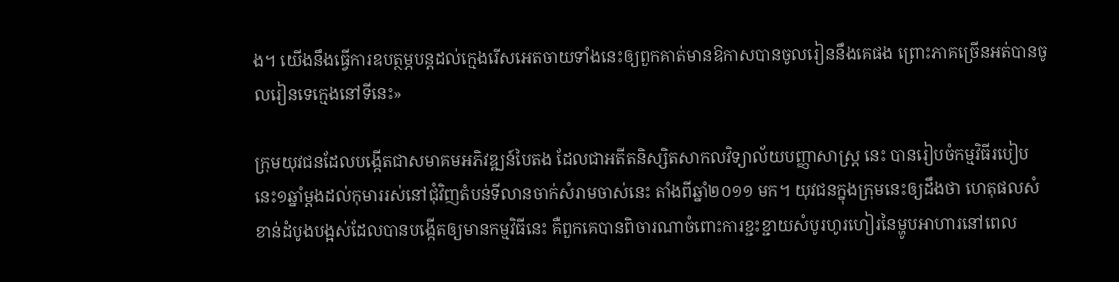ង។ យើងនឹងធ្វើការឧបត្ថម្ភបន្តដល់ក្មេងរើសអេតចាយទាំងនេះឲ្យពួកគាត់មានឱកាសបានចូលរៀននឹងគេផង ព្រោះភាគច្រើនអត់បានចូលរៀនទេក្មេងនៅទីនេះ»

ក្រុមយុវជនដែលបង្កើតជាសមាគមអភិវឌ្ឍន៍បៃតង ដែលជាអតីតនិស្សិតសាកលវិទ្យាល័យបញ្ញាសាស្ត្រ នេះ បានរៀបចំកម្មវិធីរបៀបនេះ១ឆ្នាំម្ដងដល់កុមាររស់នៅជុំវិញតំបន់ទីលានចាក់សំរាមចាស់នេះ តាំងពីឆ្នាំ២០១១ មក។ យុវជនក្នុងក្រុមនេះឲ្យដឹងថា ហេតុផលសំខាន់ដំបូងបង្អស់ដែលបានបង្កើតឲ្យមានកម្មវិធីនេះ គឺពួកគេបានពិចារណាចំពោះការខ្ជះខ្ជាយសំបូរហូរហៀរនៃម្ហូបអាហារនៅពេល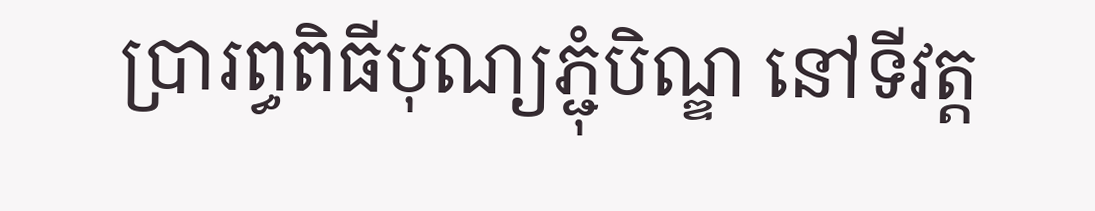ប្រារព្ធពិធីបុណ្យភ្ជុំបិណ្ឌ នៅទីវត្ត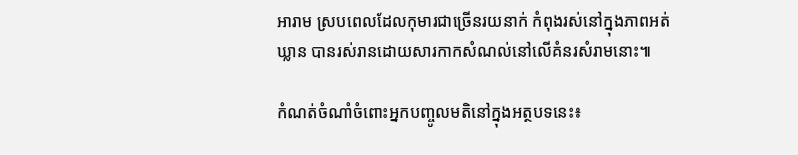អារាម ស្របពេលដែលកុមារជាច្រើនរយនាក់ កំពុងរស់នៅក្នុងភាពអត់ឃ្លាន បានរស់រានដោយសារកាកសំណល់នៅលើគំនរសំរាមនោះ៕

កំណត់ចំណាំចំពោះអ្នកបញ្ចូលមតិនៅក្នុងអត្ថបទនេះ៖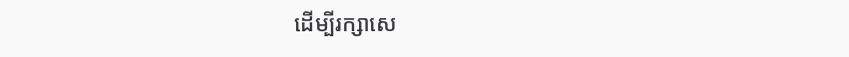ដើម្បីរក្សាសេ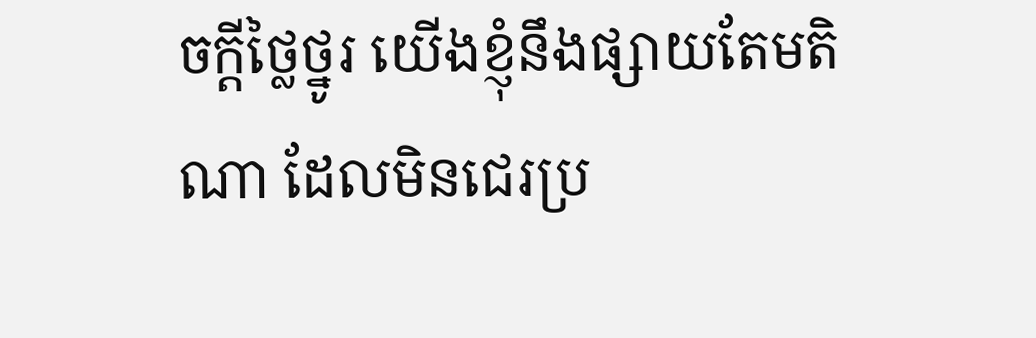ចក្ដីថ្លៃថ្នូរ យើងខ្ញុំនឹងផ្សាយតែមតិណា ដែលមិនជេរប្រ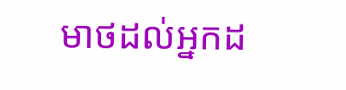មាថដល់អ្នកដ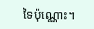ទៃប៉ុណ្ណោះ។